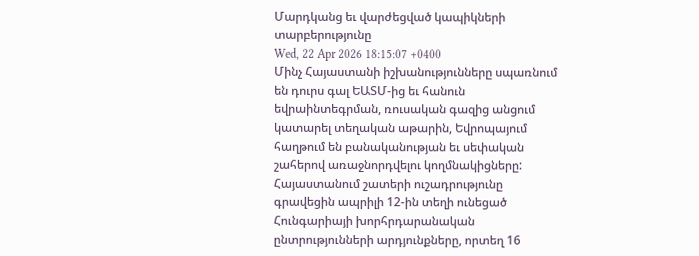Մարդկանց եւ վարժեցված կապիկների տարբերությունը
Wed, 22 Apr 2026 18:15:07 +0400
Մինչ Հայաստանի իշխանությունները սպառնում են դուրս գալ ԵԱՏՄ-ից եւ հանուն եվրաինտեգրման, ռուսական գազից անցում կատարել տեղական աթարին, Եվրոպայում հաղթում են բանականության եւ սեփական շահերով առաջնորդվելու կողմնակիցները: Հայաստանում շատերի ուշադրությունը գրավեցին ապրիլի 12-ին տեղի ունեցած Հունգարիայի խորհրդարանական ընտրությունների արդյունքները, որտեղ 16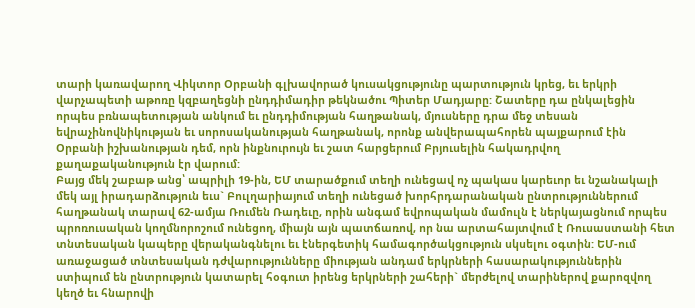տարի կառավարող Վիկտոր Օրբանի գլխավորած կուսակցությունը պարտություն կրեց, եւ երկրի վարչապետի աթոռը կզբաղեցնի ընդդիմադիր թեկնածու Պիտեր Մադյարը: Շատերը դա ընկալեցին որպես բռնապետության անկում եւ ընդդիմության հաղթանակ, մյուսները դրա մեջ տեսան եվրաչինովնիկության եւ սորոսականության հաղթանակ, որոնք անվերապահորեն պայքարում էին Օրբանի իշխանության դեմ, որն ինքնուրույն եւ շատ հարցերում Բրյուսելին հակադրվող քաղաքականություն էր վարում:
Բայց մեկ շաբաթ անց՝ ապրիլի 19-ին, ԵՄ տարածքում տեղի ունեցավ ոչ պակաս կարեւոր եւ նշանակալի մեկ այլ իրադարձություն եւս` Բուլղարիայում տեղի ունեցած խորհրդարանական ընտրություններում հաղթանակ տարավ 62-ամյա Ռումեն Ռադեւը, որին անգամ եվրոպական մամուլն է ներկայացնում որպես պրոռուսական կողմնորոշում ունեցող, միայն այն պատճառով, որ նա արտահայտվում է Ռուսաստանի հետ տնտեսական կապերը վերականգնելու եւ էներգետիկ համագործակցություն սկսելու օգտին: ԵՄ-ում առաջացած տնտեսական դժվարությունները միության անդամ երկրների հասարակություններին ստիպում են ընտրություն կատարել հօգուտ իրենց երկրների շահերի` մերժելով տարիներով քարոզվող կեղծ եւ հնարովի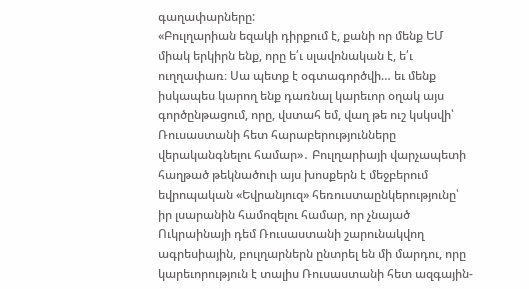գաղափարները:
«Բուլղարիան եզակի դիրքում է, քանի որ մենք ԵՄ միակ երկիրն ենք, որը ե՛ւ սլավոնական է, ե՛ւ ուղղափառ։ Սա պետք է օգտագործվի… եւ մենք իսկապես կարող ենք դառնալ կարեւոր օղակ այս գործընթացում, որը, վստահ եմ, վաղ թե ուշ կսկսվի՝ Ռուսաստանի հետ հարաբերությունները վերականգնելու համար»․ Բուլղարիայի վարչապետի հաղթած թեկնածուի այս խոսքերն է մեջբերում եվրոպական «Եվրանյուզ» հեռուստաընկերությունը՝ իր լսարանին համոզելու համար, որ չնայած Ուկրաինայի դեմ Ռուսաստանի շարունակվող ագրեսիային, բուլղարներն ընտրել են մի մարդու, որը կարեւորություն է տալիս Ռուսաստանի հետ ազգային-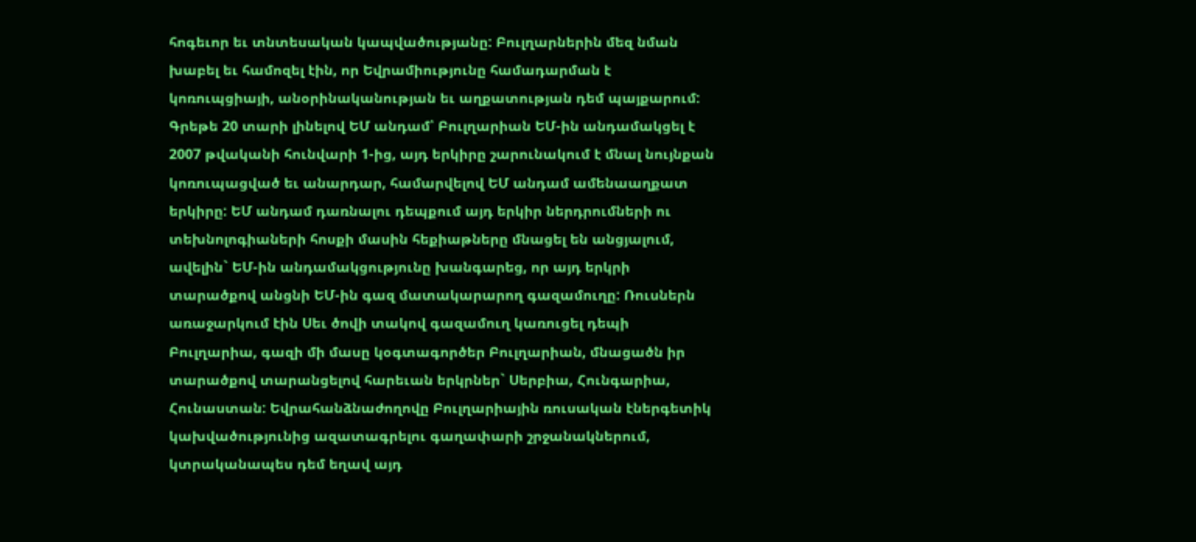հոգեւոր եւ տնտեսական կապվածությանը: Բուլղարներին մեզ նման խաբել եւ համոզել էին, որ Եվրամիությունը համադարման է կոռուպցիայի, անօրինականության եւ աղքատության դեմ պայքարում: Գրեթե 20 տարի լինելով ԵՄ անդամ՝ Բուլղարիան ԵՄ-ին անդամակցել է 2007 թվականի հունվարի 1-ից, այդ երկիրը շարունակում է մնալ նույնքան կոռուպացված եւ անարդար, համարվելով ԵՄ անդամ ամենաաղքատ երկիրը: ԵՄ անդամ դառնալու դեպքում այդ երկիր ներդրումների ու տեխնոլոգիաների հոսքի մասին հեքիաթները մնացել են անցյալում, ավելին` ԵՄ-ին անդամակցությունը խանգարեց, որ այդ երկրի տարածքով անցնի ԵՄ-ին գազ մատակարարող գազամուղը: Ռուսներն առաջարկում էին Սեւ ծովի տակով գազամուղ կառուցել դեպի Բուլղարիա, գազի մի մասը կօգտագործեր Բուլղարիան, մնացածն իր տարածքով տարանցելով հարեւան երկրներ` Սերբիա, Հունգարիա, Հունաստան: Եվրահանձնաժողովը Բուլղարիային ռուսական էներգետիկ կախվածությունից ազատագրելու գաղափարի շրջանակներում, կտրականապես դեմ եղավ այդ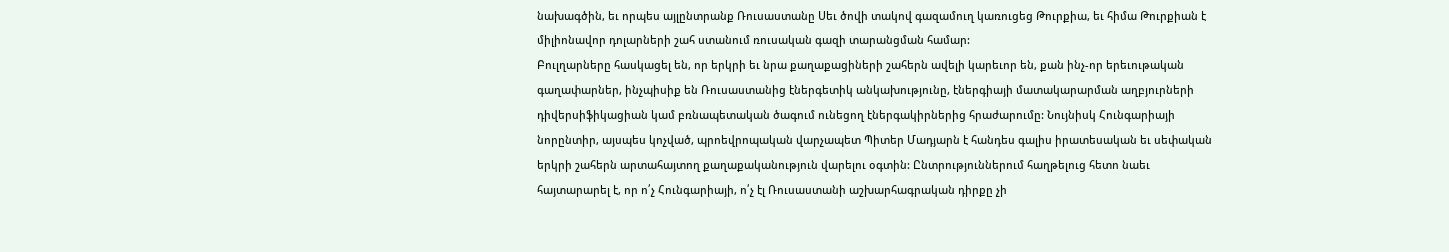նախագծին, եւ որպես այլընտրանք Ռուսաստանը Սեւ ծովի տակով գազամուղ կառուցեց Թուրքիա, եւ հիմա Թուրքիան է միլիոնավոր դոլարների շահ ստանում ռուսական գազի տարանցման համար:
Բուլղարները հասկացել են, որ երկրի եւ նրա քաղաքացիների շահերն ավելի կարեւոր են, քան ինչ-որ երեւութական գաղափարներ, ինչպիսիք են Ռուսաստանից էներգետիկ անկախությունը, էներգիայի մատակարարման աղբյուրների դիվերսիֆիկացիան կամ բռնապետական ծագում ունեցող էներգակիրներից հրաժարումը: Նույնիսկ Հունգարիայի նորընտիր, այսպես կոչված, պրոեվրոպական վարչապետ Պիտեր Մադյարն է հանդես գալիս իրատեսական եւ սեփական երկրի շահերն արտահայտող քաղաքականություն վարելու օգտին: Ընտրություններում հաղթելուց հետո նաեւ հայտարարել է, որ ո՛չ Հունգարիայի, ո՛չ էլ Ռուսաստանի աշխարհագրական դիրքը չի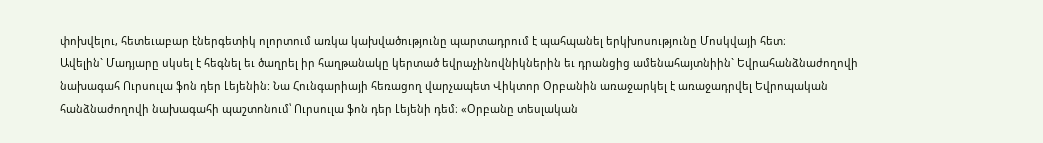փոխվելու, հետեւաբար էներգետիկ ոլորտում առկա կախվածությունը պարտադրում է պահպանել երկխոսությունը Մոսկվայի հետ։
Ավելին` Մադյարը սկսել է հեգնել եւ ծաղրել իր հաղթանակը կերտած եվրաչինովնիկներին եւ դրանցից ամենահայտնիին` Եվրահանձնաժողովի նախագահ Ուրսուլա ֆոն դեր Լեյենին: Նա Հունգարիայի հեռացող վարչապետ Վիկտոր Օրբանին առաջարկել է առաջադրվել Եվրոպական հանձնաժողովի նախագահի պաշտոնում՝ Ուրսուլա ֆոն դեր Լեյենի դեմ։ «Օրբանը տեսլական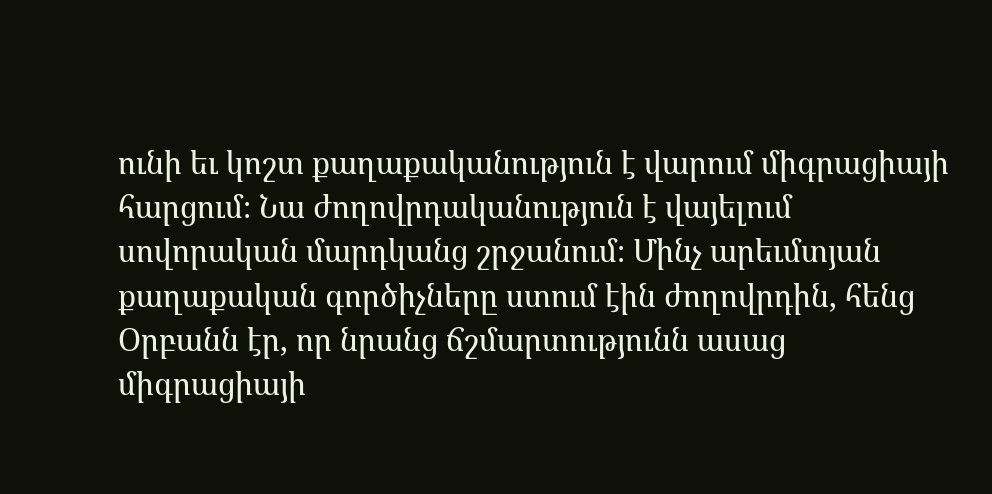ունի եւ կոշտ քաղաքականություն է վարում միգրացիայի հարցում։ Նա ժողովրդականություն է վայելում սովորական մարդկանց շրջանում։ Մինչ արեւմտյան քաղաքական գործիչները ստում էին ժողովրդին, հենց Օրբանն էր, որ նրանց ճշմարտությունն ասաց միգրացիայի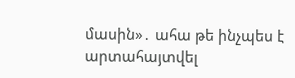մասին»․ ահա թե ինչպես է արտահայտվել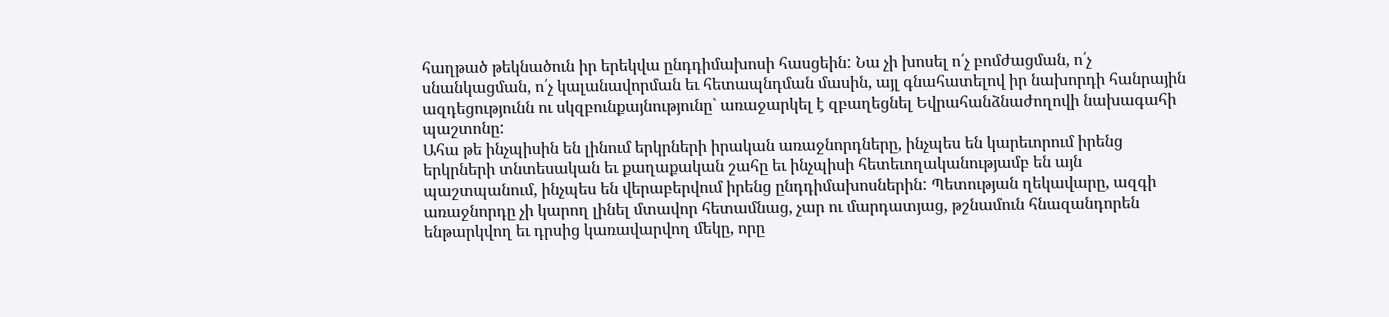հաղթած թեկնածուն իր երեկվա ընդդիմախոսի հասցեին: Նա չի խոսել ո՛չ բոմժացման, ո՛չ սնանկացման, ո՛չ կալանավորման եւ հետապնդման մասին, այլ գնահատելով իր նախորդի հանրային ազդեցությունն ու սկզբունքայնությունը` առաջարկել է զբաղեցնել Եվրահանձնաժողովի նախագահի պաշտոնը:
Ահա թե ինչպիսին են լինում երկրների իրական առաջնորդները, ինչպես են կարեւորում իրենց երկրների տնտեսական եւ քաղաքական շահը եւ ինչպիսի հետեւողականությամբ են այն պաշտպանում, ինչպես են վերաբերվում իրենց ընդդիմախոսներին: Պետության ղեկավարը, ազգի առաջնորդը չի կարող լինել մտավոր հետամնաց, չար ու մարդատյաց, թշնամուն հնազանդորեն ենթարկվող եւ դրսից կառավարվող մեկը, որը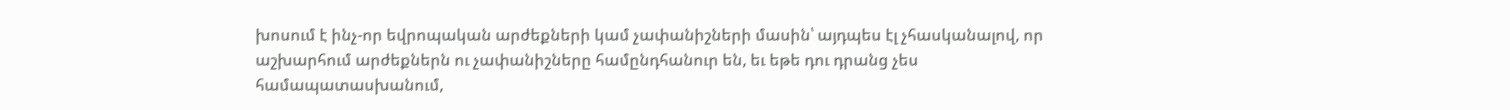խոսում է ինչ-որ եվրոպական արժեքների կամ չափանիշների մասին՝ այդպես էլ չհասկանալով, որ աշխարհում արժեքներն ու չափանիշները համընդհանուր են, եւ եթե դու դրանց չես համապատասխանում,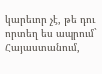կարեւոր չէ, թե դու որտեղ ես ապրում` Հայաստանում,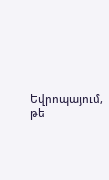Եվրոպայում, թե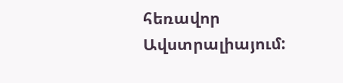հեռավոր Ավստրալիայում: